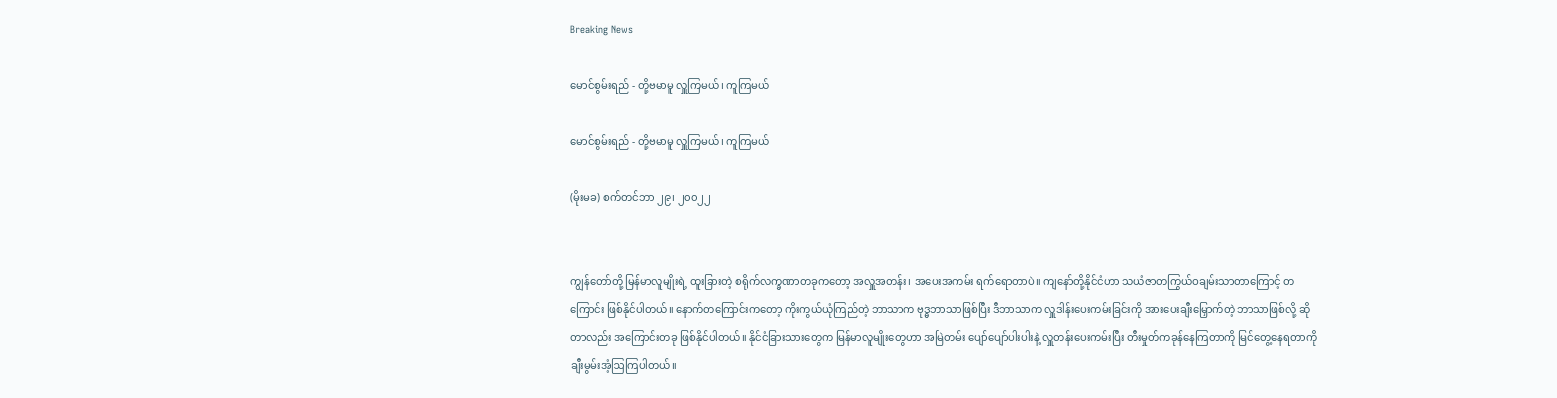Breaking News

မောင်စွမ်းရည် - တို့ဗမာမူ လှူကြမယ်၊ ကူကြမယ်

မောင်စွမ်းရည် - တို့ဗမာမူ လှူကြမယ်၊ ကူကြမယ်

(မိုးမခ) စက်တင်ဘာ ၂၉၊ ၂၀၀၂၂


ကျွန်တော်တို့ မြန်မာလူမျိုးရဲ့ ထူးခြားတဲ့ စရိုက်လက္ခဏာတခုကတော့ အလှူအတန်း၊ အပေးအကမ်း ရက်ရောတာပဲ။ ကျနော်တို့နိုင်ငံဟာ သယံဇာတကြွယ်ဝချမ်းသာတာကြောင့် တကြောင်း ဖြစ်နိုင်ပါတယ်။ နောက်တကြောင်းကတော့ ကိုးကွယ်ယုံကြည်တဲ့ ဘာသာက ဗုဒ္ဓဘာသာဖြစ်ပြီး ဒီဘာသာက လှူဒါန်းပေးကမ်းခြင်းကို အားပေးချီးမြှောက်တဲ့ ဘာသာဖြစ်လို့ ဆိုတာလည်း အကြောင်းတခု ဖြစ်နိုင်ပါတယ်။ နိုင်ငံခြားသားတွေက မြန်မာလူမျိုးတွေဟာ အမြဲတမ်း ပျော်ပျော်ပါးပါးနဲ့ လှူတန်းပေးကမ်းပြီး တီးမှုတ်ကခုန်နေကြတာကို မြင်တွေ့နေရတာကို ချီးမွမ်းအံ့ဩကြပါတယ်။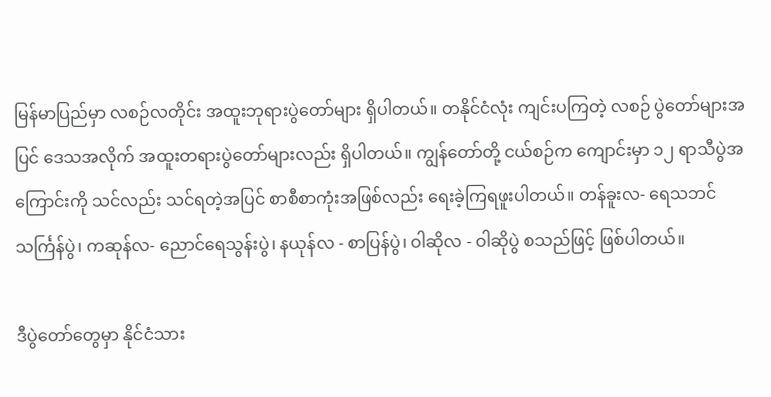မြန်မာပြည်မှာ လစဉ်လတိုင်း အထူးဘုရားပွဲတော်များ ရှိပါတယ်။ တနိုင်ငံလုံး ကျင်းပကြတဲ့ လစဉ် ပွဲတော်များအပြင် ဒေသအလိုက် အထူးတရားပွဲတော်များလည်း ရှိပါတယ်။ ကျွန်တော်တို့ ငယ်စဉ်က ကျောင်းမှာ ၁၂ ရာသီပွဲအကြောင်းကို သင်လည်း သင်ရတဲ့အပြင် စာစီစာကုံးအဖြစ်လည်း ရေးခဲ့ကြရဖူးပါတယ်။ တန်ခူးလ- ရေသဘင် သင်္ကြန်ပွဲ၊ ကဆုန်လ- ညောင်ရေသွန်းပွဲ၊ နယုန်လ - စာပြန်ပွဲ၊ ဝါဆိုလ - ဝါဆိုပွဲ စသည်ဖြင့် ဖြစ်ပါတယ်။

ဒီပွဲတော်တွေမှာ နိုင်ငံသား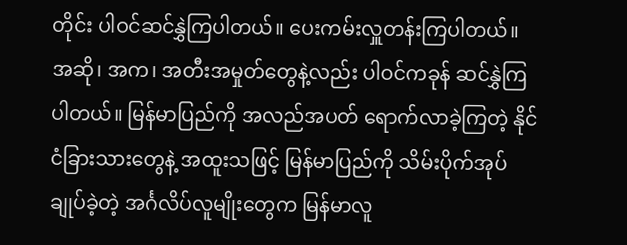တိုင်း ပါဝင်ဆင်နွှဲကြပါတယ်။ ပေးကမ်းလှူတန်းကြပါတယ်။ အဆို၊ အက၊ အတီးအမှုတ်တွေနဲ့လည်း ပါဝင်ကခုန် ဆင်နွှဲကြပါတယ်။ မြန်မာပြည်ကို အလည်အပတ် ရောက်လာခဲ့ကြတဲ့ နိုင်ငံခြားသားတွေနဲ့ အထူးသဖြင့် မြန်မာပြည်ကို သိမ်းပိုက်အုပ်ချုပ်ခဲ့တဲ့ အင်္ဂလိပ်လူမျိုးတွေက မြန်မာလူ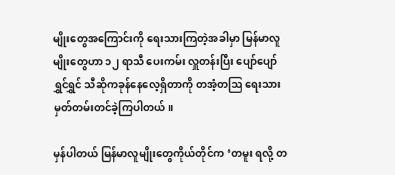မျိုးတွေအကြောင်းကို ရေးသားကြတဲ့အခါမှာ မြန်မာလူမျိုးတွေဟာ ၁၂ ရာသီ ပေးကမ်း လှူတန်းပြီး ပျော်ပျော်ရွှင်ရွှင် သီဆိုကခုန်နေလေ့ရှိတာကို တအံ့တဩ ရေးသား မှတ်တမ်းတင်ခဲ့ကြပါတယ်။

မှန်ပါတယ် မြန်မာလူမျိုးတွေကိုယ်တိုင်က ‘တမူး ရလို့ တ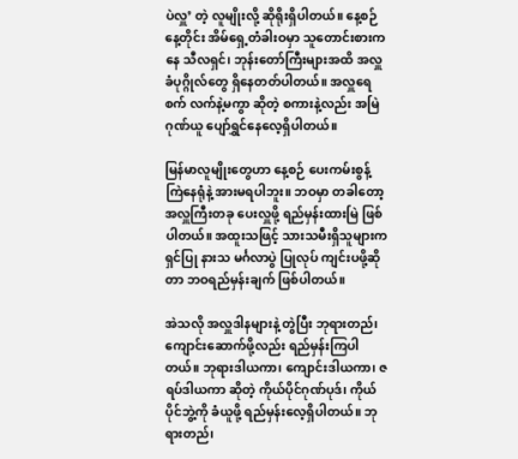ပဲလှူ’ တဲ့ လူမျိုးလို့ ဆိုရိုးရှိပါတယ်။ နေ့စဉ်နေ့တိုင်း အိမ်ရှေ့တံခါးဝမှာ သူတောင်းစားကနေ သီလရှင်၊ ဘုန်းတော်ကြီးများအထိ အလှူခံပုဂ္ဂိုလ်တွေ ရှိနေတတ်ပါတယ်။ အလှူရေစက် လက်နဲ့မကွာ ဆိုတဲ့ စကားနဲ့လည်း အမြဲ ဂုဏ်ယူ‌ ပျော်ရွှင်နေလေ့ရှိပါတယ်။

မြန်မာလူမျိုးတွေဟာ နေ့စဉ် ပေးကမ်းစွန့်ကြဲနေရုံနဲ့ အားမရပါဘူး။ ဘဝမှာ တခါတော့ အလှူကြီးတခု ပေးလှူဖို့ ရည်မှန်းထားမြဲ ဖြစ်ပါတယ်။ အထူးသဖြင့် သားသမီးရှိသူများက ရှင်ပြု နားသ မင်္ဂလာပွဲ ပြုလုပ် ကျင်းပဖို့ဆိုတာ ဘဝရည်မှန်းချက် ဖြစ်ပါတယ်။

အဲသလို အလှူဒါနများနဲ့ တွဲပြီး ဘုရားတည်၊ ကျောင်းဆောက်ဖို့လည်း ရည်မှန်းကြပါတယ်။ ဘုရားဒါယကာ၊ ကျောင်းဒါယကာ၊ ဇရပ်ဒါယကာ ဆိုတဲ့ ကိုယ်ပိုင်ဂုဏ်ပုဒ်၊ ကိုယ်ပိုင်ဘွဲ့ကို ခံယူဖို့ ရည်မှန်းလေ့ရှိပါတယ်။ ဘုရားတည်၊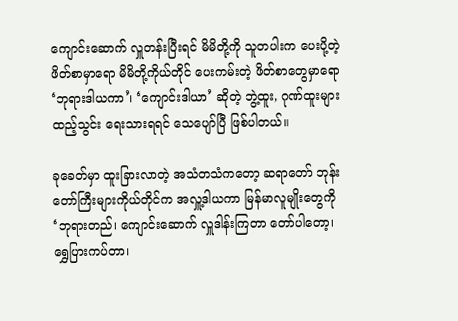ကျောင်းဆောက် လှူတန်းပြီးရင် မိမိတို့ကို သူတပါးက ပေးပို့တဲ့ ဖိတ်စာမှာရော မိမိတို့ကိုယ်တိုင် ပေးကမ်းတဲ့ ဖိတ်စာတွေမှာရော ‘ဘုရားဒါယကာ’၊ ‘ကျောင်းဒါယာ’ ဆိုတဲ့ ဘွဲ့ထူး, ဂုဏ်ထူးများ ထည့်သွင်း ရေးသားရရင် သေပျော်ပြီ ဖြစ်ပါတယ်။

ခုခေတ်မှာ ထူးခြားလာတဲ့ အသံတသံကတော့ ဆရာတော် ဘုန်းတော်ကြီးများကိုယ်တိုင်က အလှူ့ဒါယကာ မြန်မာလူမျိုးတွေကို ‘ဘုရားတည်၊ ကျောင်းဆောက် လှူဒါန်းကြတာ တော်ပါတော့၊ ရွှေပြားကပ်တာ၊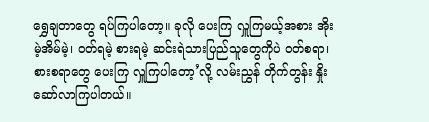ရွှေချတာတွေ ရပ်ကြပါတော့။ ခုလို ပေးကြ လှူကြမယ့်အစား အိုးမဲ့အိမ်မဲ့၊ ဝတ်ရမဲ့ စားရမဲ့ ဆင်းရဲသားပြည်သူတွေကိုပဲ ဝတ်စရာ၊ စားစရာတွေ ပေးကြ လှူကြပါတော့’လို့ လမ်းညွှန် တိုက်တွန်း နှိုးဆော်လာကြပါတယ်။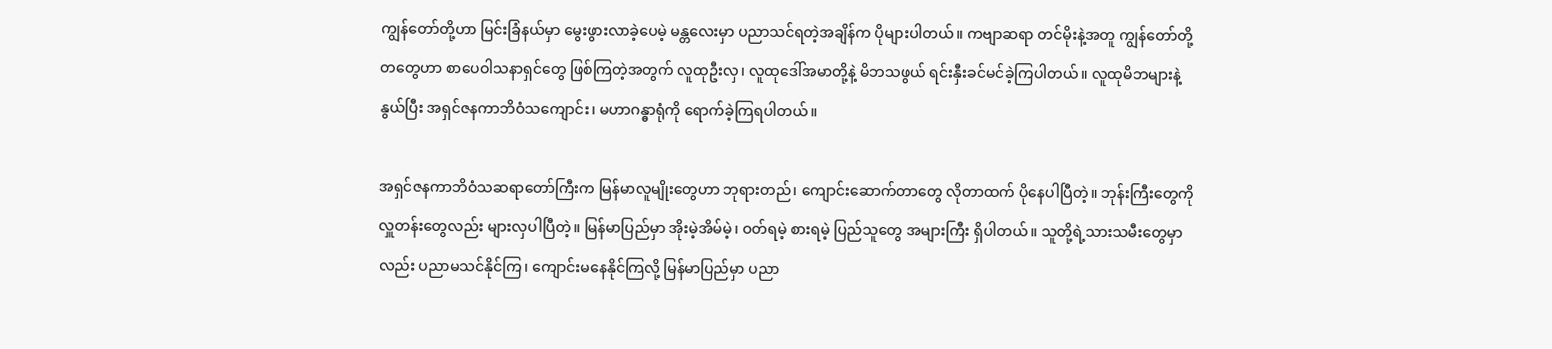ကျွန်တော်တို့ဟာ မြင်းခြံနယ်မှာ မွေးဖွားလာခဲ့ပေမဲ့ မန္တလေးမှာ ပညာသင်ရတဲ့အချိန်က ပိုများပါတယ်။ ကဗျာဆရာ တင်မိုးနဲ့အတူ ကျွန်တော်တို့တတွေဟာ စာပေဝါသနာရှင်တွေ ဖြစ်ကြတဲ့အတွက် လူထုဦးလှ၊ လူထုဒေါ်အမာတို့နဲ့ မိဘသဖွယ် ရင်းနှီးခင်မင်ခဲ့ကြပါတယ်။ လူထုမိဘများနဲ့ နွယ်ပြီး အရှင်ဇနကာဘိဝံသကျောင်း၊ မဟာဂန္ဓာရုံကို ရောက်ခဲ့ကြရပါတယ်။

အရှင်ဇနကာဘိဝံသဆရာတော်ကြီးက မြန်မာလူမျိုးတွေဟာ ဘုရားတည်၊ ကျောင်းဆောက်တာတွေ လိုတာထက် ပိုနေပါပြီတဲ့။ ဘုန်းကြီးတွေကို လှူတန်းတွေလည်း များလှပါပြီတဲ့။ မြန်မာပြည်မှာ အိုးမဲ့အိမ်မဲ့၊ ဝတ်ရမဲ့ စားရမဲ့ ပြည်သူတွေ အများကြီး ရှိပါတယ်။ သူတို့ရဲ့သားသမီးတွေမှာလည်း ပညာမသင်နိုင်ကြ၊ ကျောင်းမနေနိုင်ကြလို့ မြန်မာပြည်မှာ ပညာ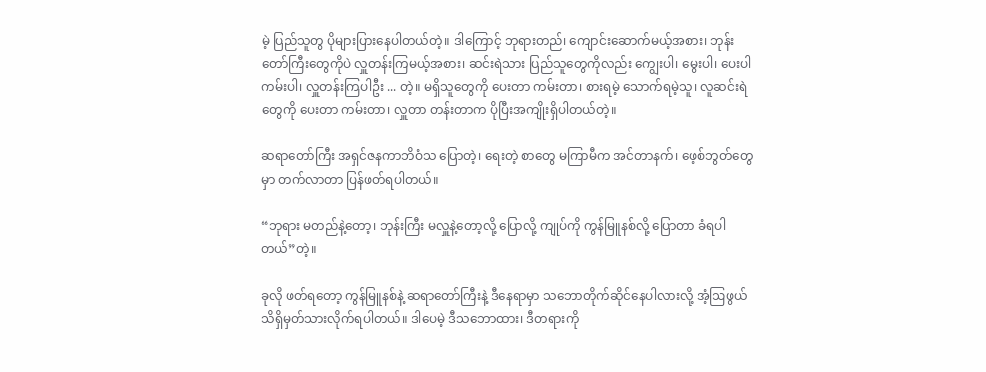မဲ့ ပြည်သူတွ ပိုများပြားနေပါတယ်တဲ့။ ဒါကြောင့် ဘုရားတည်၊ ကျောင်းဆောက်မယ့်အစား၊ ဘုန်းတော်ကြီးတွေကိုပဲ လှူတန်းကြမယ့်အစား၊ ဆင်းရဲသား ပြည်သူတွေကိုလည်း ကျွေးပါ၊ မွေးပါ၊ ပေးပါ ကမ်းပါ၊ လှူတန်းကြပါဦး ... တဲ့။ မရှိသူတွေကို ပေးတာ ကမ်းတာ၊ စားရမဲ့ သောက်ရမဲ့သူ၊ လူဆင်းရဲတွေကို ပေးတာ ကမ်းတာ၊ လှူတာ တန်းတာက ပိုပြီးအကျိုးရှိပါတယ်တဲ့။

ဆရာတော်ကြီး အရှင်ဇနကာဘိဝံသ ပြောတဲ့၊ ရေးတဲ့ စာတွေ မကြာမီက အင်တာနက်၊ ဖေ့စ်ဘွတ်တွေမှာ တက်လာတာ ပြန်ဖတ်ရပါတယ်။

“ဘုရား မတည်နဲ့တော့၊ ဘုန်းကြီး မလှူနဲ့တော့လို့ ပြောလို့ ကျုပ်ကို ကွန်မြူနစ်လို့ ပြောတာ ခံရပါတယ်”တဲ့။

ခုလို ဖတ်ရတော့ ကွန်မြူနစ်နဲ့ ဆရာတော်ကြီးနဲ့ ဒီနေရာမှာ သဘောတိုက်ဆိုင်နေပါလားလို့ အံ့ဩဖွယ် သိရှိမှတ်သားလိုက်ရပါတယ်။ ဒါပေမဲ့ ဒီသဘောထား၊ ဒီတရားကို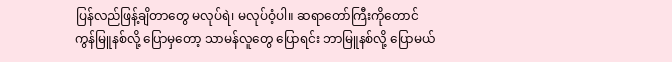ပြန်လည်ဖြန့်ချိတာတွေ မလုပ်ရဲ၊ မလုပ်ဝံ့ပါ။ ဆရာတော်ကြီးကိုတောင် ကွန်မြူနစ်လို့ ပြောမှတော့ သာမန်လူတွေ ပြောရင်း ဘာမြူနစ်လို့ ပြောမယ်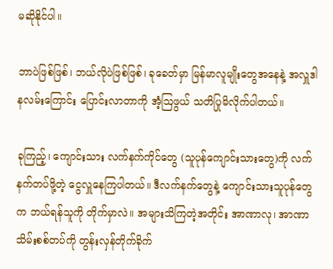မဆိုနိုင်ပါ။

ဘာပဲဖြစ်ဖြစ်၊ ဘယ်လိုပဲဖြစ်ဖြစ်၊ ခုခေတ်မှာ မြန်မာလူမျိုးတွေအနေနဲ့ အလှူဒါနလမ်းကြောင်း ပြောင်းလာတာကို အံ့ဩဖွယ် သတိပြုမိလိုက်ပါတယ်။

ခုကြည့်၊ ကျောင်းသား လက်နက်ကိုင်တွေ (သူပုန်ကျောင်းသားတွေ)ကို လက်နက်တပ်ဖို့တဲ့ ငွေလှူနေကြပါတယ်။ ဒီလက်နက်တွေနဲ့ ကျောင်းသားသူပုန်တွေက ဘယ်ရန်သူကို တိုက်မှာလဲ။ အများသိကြတဲ့အတိုင်း အာဏာလု၊ အာဏာသိမ်းစစ်တပ်ကို တွန်းလှန်တိုက်ခိုက်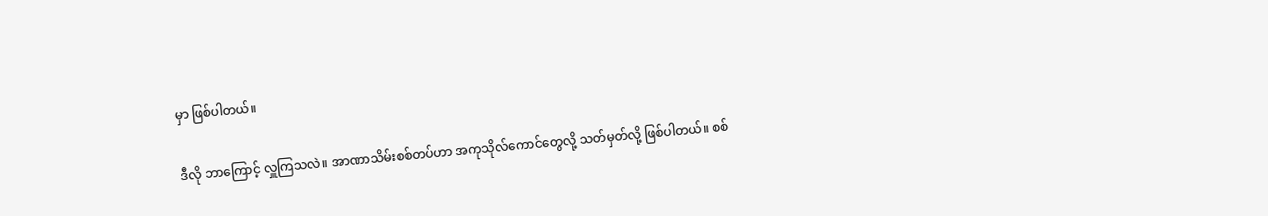မှာ ဖြစ်ပါတယ်။

ဒီလို ဘာကြောင့် လှူကြသလဲ။ အာဏာသိမ်းစစ်တပ်ဟာ အကုသိုလ်ကောင်တွေလို့ သတ်မှတ်လို့ ဖြစ်ပါတယ်။ စစ်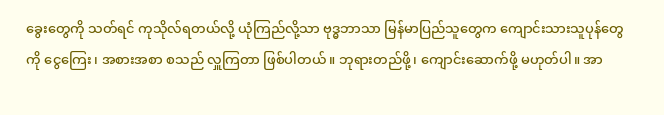ခွေးတွေကို သတ်ရင် ကုသိုလ်ရတယ်လို့ ယုံကြည်လို့သာ ဗုဒ္ဓဘာသာ မြန်မာပြည်သူတွေက ကျောင်းသားသူပုန်တွေကို ငွေကြေး၊ အစားအစာ စသည် လှူကြတာ ဖြစ်ပါတယ်။ ဘုရားတည်ဖို့၊ ကျောင်းဆောက်ဖို့ မဟုတ်ပါ။ အာ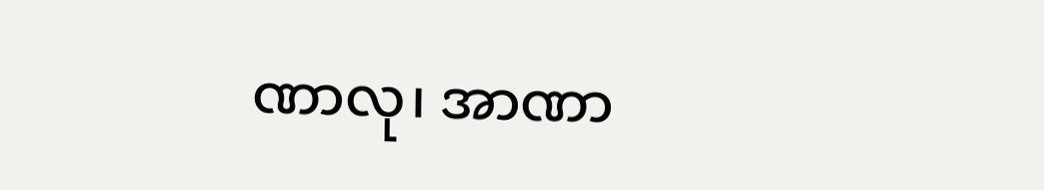ဏာလု၊ အာဏာ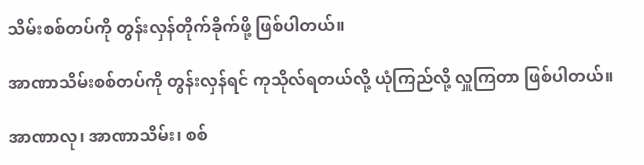သိမ်းစစ်တပ်ကို တွန်းလှန်တိုက်ခိုက်ဖို့ ဖြစ်ပါတယ်။

အာဏာသိမ်းစစ်တပ်ကို တွန်းလှန်ရင် ကုသိုလ်ရတယ်လို့ ယုံကြည်လို့ လှူကြတာ ဖြစ်ပါတယ်။

အာဏာလု၊ အာဏာသိမ်း၊ စစ်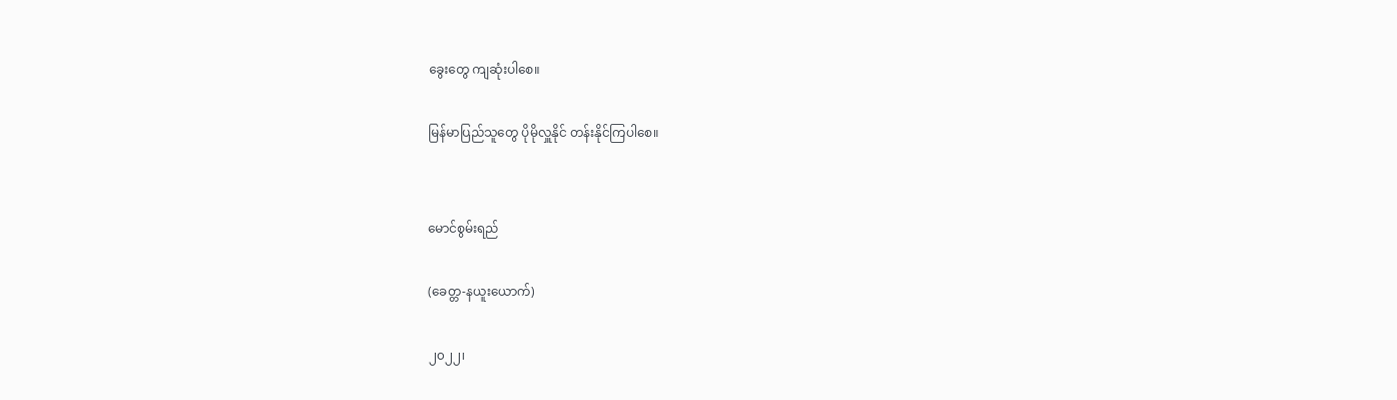ခွေးတွေ ကျဆုံးပါစေ။

မြန်မာပြည်သူတွေ ပိုမိုလှူနိုင် တန်းနိုင်ကြပါစေ။


မောင်စွမ်းရည်

(ခေတ္တ-နယူးယောက်)

၂၀၂၂၊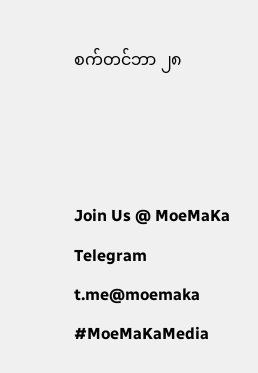စက်တင်ဘာ ၂၈



Join Us @ MoeMaKa Telegram
t.me@moemaka
#MoeMaKaMedia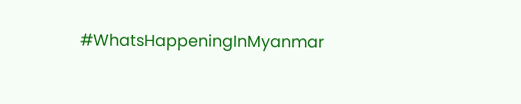#WhatsHappeningInMyanmar